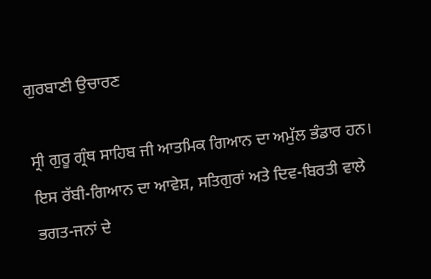ਗੁਰਬਾਣੀ ਉਚਾਰਣ

ਸ੍ਰੀ ਗੁਰੂ ਗ੍ਰੰਥ ਸਾਹਿਬ ਜੀ ਆਤਮਿਕ ਗਿਆਨ ਦਾ ਅਮੁੱਲ ਭੰਡਾਰ ਹਨ। ਇਸ ਰੱਬੀ-ਗਿਆਨ ਦਾ ਆਵੇਸ਼, ਸਤਿਗੁਰਾਂ ਅਤੇ ਦਿਵ-ਬਿਰਤੀ ਵਾਲੇ ਭਗਤ-ਜਨਾਂ ਦੇ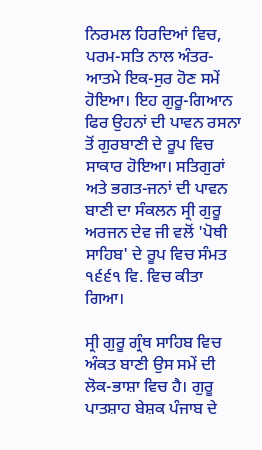ਨਿਰਮਲ ਹਿਰਦਿਆਂ ਵਿਚ, ਪਰਮ-ਸਤਿ ਨਾਲ ਅੰਤਰ-ਆਤਮੇ ਇਕ-ਸੁਰ ਹੋਣ ਸਮੇਂ ਹੋਇਆ। ਇਹ ਗੁਰੂ-ਗਿਆਨ ਫਿਰ ਉਹਨਾਂ ਦੀ ਪਾਵਨ ਰਸਨਾ ਤੋਂ ਗੁਰਬਾਣੀ ਦੇ ਰੂਪ ਵਿਚ ਸਾਕਾਰ ਹੋਇਆ। ਸਤਿਗੁਰਾਂ ਅਤੇ ਭਗਤ-ਜਨਾਂ ਦੀ ਪਾਵਨ ਬਾਣੀ ਦਾ ਸੰਕਲਨ ਸ੍ਰੀ ਗੁਰੂ ਅਰਜਨ ਦੇਵ ਜੀ ਵਲੋਂ 'ਪੋਥੀ ਸਾਹਿਬ' ਦੇ ਰੂਪ ਵਿਚ ਸੰਮਤ ੧੬੬੧ ਵਿ. ਵਿਚ ਕੀਤਾ ਗਿਆ।

ਸ੍ਰੀ ਗੁਰੂ ਗ੍ਰੰਥ ਸਾਹਿਬ ਵਿਚ ਅੰਕਤ ਬਾਣੀ ਉਸ ਸਮੇਂ ਦੀ ਲੋਕ-ਭਾਸ਼ਾ ਵਿਚ ਹੈ। ਗੁਰੂ ਪਾਤਸ਼ਾਹ ਬੇਸ਼ਕ ਪੰਜਾਬ ਦੇ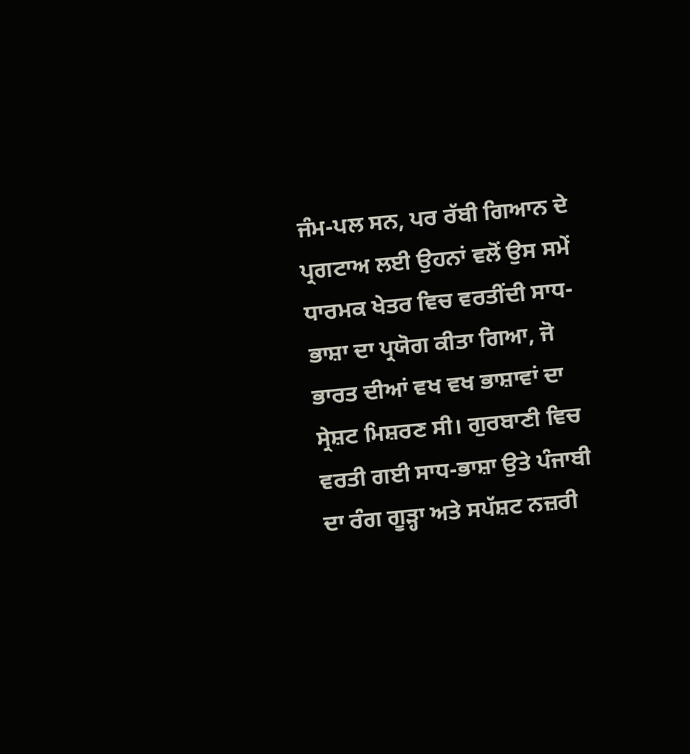ਜੰਮ-ਪਲ ਸਨ, ਪਰ ਰੱਬੀ ਗਿਆਨ ਦੇ ਪ੍ਰਗਟਾਅ ਲਈ ਉਹਨਾਂ ਵਲੋਂ ਉਸ ਸਮੇਂ ਧਾਰਮਕ ਖੇਤਰ ਵਿਚ ਵਰਤੀਂਦੀ ਸਾਧ-ਭਾਸ਼ਾ ਦਾ ਪ੍ਰਯੋਗ ਕੀਤਾ ਗਿਆ, ਜੋ ਭਾਰਤ ਦੀਆਂ ਵਖ ਵਖ ਭਾਸ਼ਾਵਾਂ ਦਾ ਸ੍ਰੇਸ਼ਟ ਮਿਸ਼ਰਣ ਸੀ। ਗੁਰਬਾਣੀ ਵਿਚ ਵਰਤੀ ਗਈ ਸਾਧ-ਭਾਸ਼ਾ ਉਤੇ ਪੰਜਾਬੀ ਦਾ ਰੰਗ ਗੂੜ੍ਹਾ ਅਤੇ ਸਪੱਸ਼ਟ ਨਜ਼ਰੀ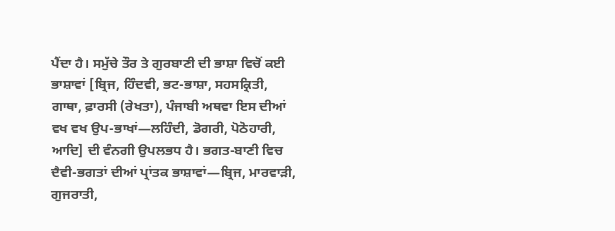ਪੈਂਦਾ ਹੈ। ਸਮੁੱਚੇ ਤੌਰ ਤੇ ਗੁਰਬਾਣੀ ਦੀ ਭਾਸ਼ਾ ਵਿਚੋਂ ਕਈ ਭਾਸ਼ਾਵਾਂ [ਬ੍ਰਿਜ, ਹਿੰਦਵੀ, ਭਟ-ਭਾਸ਼ਾ, ਸਹਸਕ੍ਰਿਤੀ, ਗਾਥਾ, ਫ਼ਾਰਸੀ (ਰੇਖਤਾ), ਪੰਜਾਬੀ ਅਥਵਾ ਇਸ ਦੀਆਂ ਵਖ ਵਖ ਉਪ-ਭਾਖਾਂ—ਲਹਿੰਦੀ, ਡੋਗਰੀ, ਪੋਠੋਹਾਰੀ, ਆਦਿ] ਦੀ ਵੰਨਗੀ ਉਪਲਭਧ ਹੈ। ਭਗਤ-ਬਾਣੀ ਵਿਚ ਦੈਵੀ-ਭਗਤਾਂ ਦੀਆਂ ਪ੍ਰਾਂਤਕ ਭਾਸ਼ਾਵਾਂ—ਬ੍ਰਿਜ, ਮਾਰਵਾੜੀ, ਗੁਜਰਾਤੀ,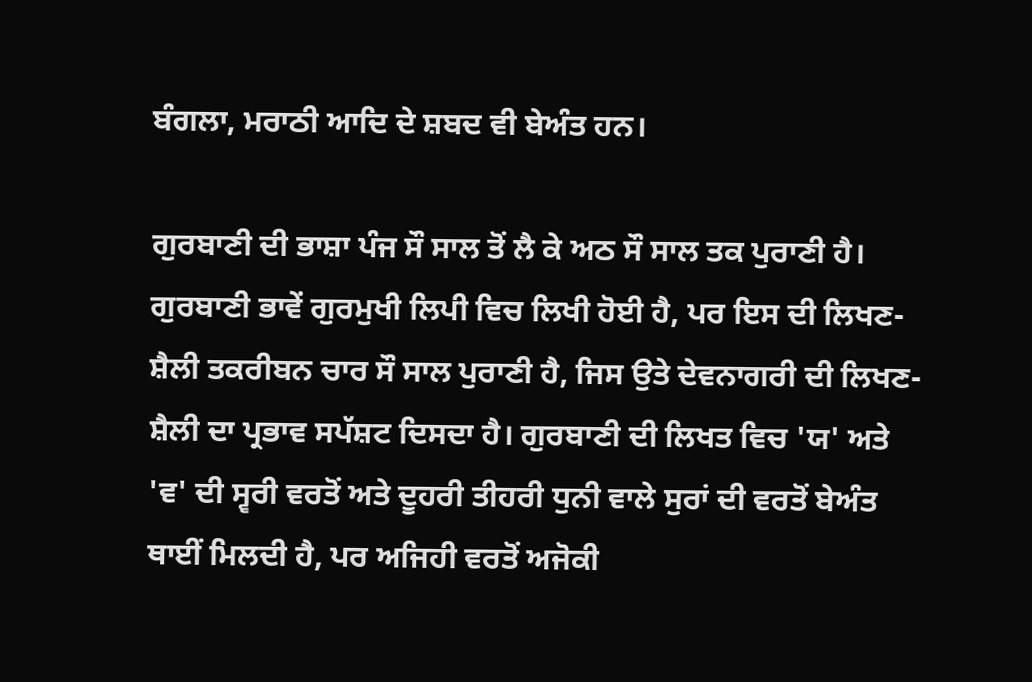ਬੰਗਲਾ, ਮਰਾਠੀ ਆਦਿ ਦੇ ਸ਼ਬਦ ਵੀ ਬੇਅੰਤ ਹਨ।

ਗੁਰਬਾਣੀ ਦੀ ਭਾਸ਼ਾ ਪੰਜ ਸੌ ਸਾਲ ਤੋਂ ਲੈ ਕੇ ਅਠ ਸੌ ਸਾਲ ਤਕ ਪੁਰਾਣੀ ਹੈ। ਗੁਰਬਾਣੀ ਭਾਵੇਂ ਗੁਰਮੁਖੀ ਲਿਪੀ ਵਿਚ ਲਿਖੀ ਹੋਈ ਹੈ, ਪਰ ਇਸ ਦੀ ਲਿਖਣ-ਸ਼ੈਲੀ ਤਕਰੀਬਨ ਚਾਰ ਸੌ ਸਾਲ ਪੁਰਾਣੀ ਹੈ, ਜਿਸ ਉਤੇ ਦੇਵਨਾਗਰੀ ਦੀ ਲਿਖਣ-ਸ਼ੈਲੀ ਦਾ ਪ੍ਰਭਾਵ ਸਪੱਸ਼ਟ ਦਿਸਦਾ ਹੈ। ਗੁਰਬਾਣੀ ਦੀ ਲਿਖਤ ਵਿਚ 'ਯ' ਅਤੇ 'ਵ' ਦੀ ਸ੍ਵਰੀ ਵਰਤੋਂ ਅਤੇ ਦੂਹਰੀ ਤੀਹਰੀ ਧੁਨੀ ਵਾਲੇ ਸੁਰਾਂ ਦੀ ਵਰਤੋਂ ਬੇਅੰਤ ਥਾਈਂ ਮਿਲਦੀ ਹੈ, ਪਰ ਅਜਿਹੀ ਵਰਤੋਂ ਅਜੋਕੀ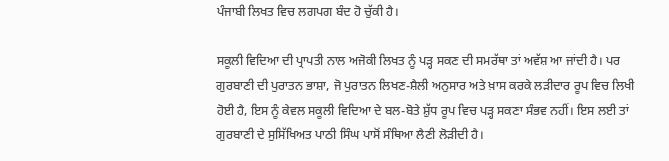ਪੰਜਾਬੀ ਲਿਖਤ ਵਿਚ ਲਗਪਗ ਬੰਦ ਹੋ ਚੁੱਕੀ ਹੈ।

ਸਕੂਲੀ ਵਿਦਿਆ ਦੀ ਪ੍ਰਾਪਤੀ ਨਾਲ ਅਜੋਕੀ ਲਿਖਤ ਨੂੰ ਪੜ੍ਹ ਸਕਣ ਦੀ ਸਮਰੱਥਾ ਤਾਂ ਅਵੱਸ਼ ਆ ਜਾਂਦੀ ਹੈ। ਪਰ ਗੁਰਬਾਣੀ ਦੀ ਪੁਰਾਤਨ ਭਾਸ਼ਾ, ਜੋ ਪੁਰਾਤਨ ਲਿਖਣ-ਸ਼ੈਲੀ ਅਨੁਸਾਰ ਅਤੇ ਖ਼ਾਸ ਕਰਕੇ ਲੜੀਦਾਰ ਰੂਪ ਵਿਚ ਲਿਖੀ ਹੋਈ ਹੈ, ਇਸ ਨੂੰ ਕੇਵਲ ਸਕੂਲੀ ਵਿਦਿਆ ਦੇ ਬਲ-ਬੋਤੇ ਸ਼ੁੱਧ ਰੂਪ ਵਿਚ ਪੜ੍ਹ ਸਕਣਾ ਸੰਭਵ ਨਹੀਂ। ਇਸ ਲਈ ਤਾਂ ਗੁਰਬਾਣੀ ਦੇ ਸੁਸਿੱਖਿਅਤ ਪਾਠੀ ਸਿੰਘ ਪਾਸੋਂ ਸੰਥਿਆ ਲੈਣੀ ਲੋੜੀਦੀ ਹੈ।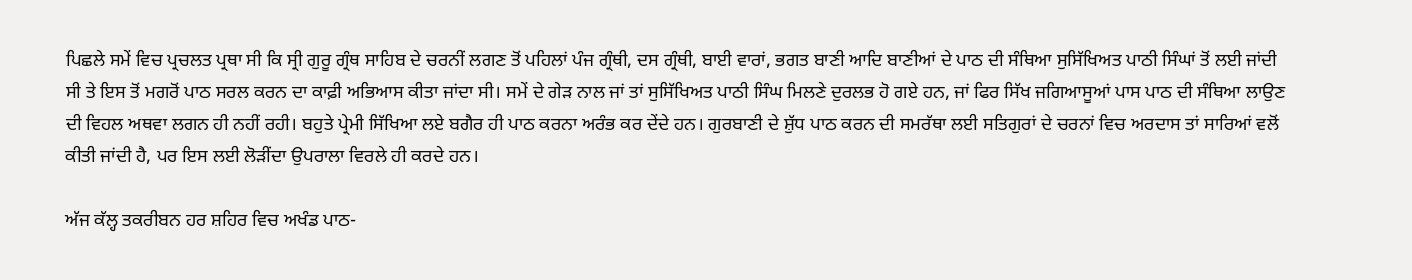ਪਿਛਲੇ ਸਮੇਂ ਵਿਚ ਪ੍ਰਚਲਤ ਪ੍ਰਥਾ ਸੀ ਕਿ ਸ੍ਰੀ ਗੁਰੂ ਗ੍ਰੰਥ ਸਾਹਿਬ ਦੇ ਚਰਨੀਂ ਲਗਣ ਤੋਂ ਪਹਿਲਾਂ ਪੰਜ ਗ੍ਰੰਥੀ, ਦਸ ਗ੍ਰੰਥੀ, ਬਾਈ ਵਾਰਾਂ, ਭਗਤ ਬਾਣੀ ਆਦਿ ਬਾਣੀਆਂ ਦੇ ਪਾਠ ਦੀ ਸੰਥਿਆ ਸੁਸਿੱਖਿਅਤ ਪਾਠੀ ਸਿੰਘਾਂ ਤੋਂ ਲਈ ਜਾਂਦੀ ਸੀ ਤੇ ਇਸ ਤੋਂ ਮਗਰੋਂ ਪਾਠ ਸਰਲ ਕਰਨ ਦਾ ਕਾਫ਼ੀ ਅਭਿਆਸ ਕੀਤਾ ਜਾਂਦਾ ਸੀ। ਸਮੇਂ ਦੇ ਗੇੜ ਨਾਲ ਜਾਂ ਤਾਂ ਸੁਸਿੱਖਿਅਤ ਪਾਠੀ ਸਿੰਘ ਮਿਲਣੇ ਦੁਰਲਭ ਹੋ ਗਏ ਹਨ, ਜਾਂ ਫਿਰ ਸਿੱਖ ਜਗਿਆਸੂਆਂ ਪਾਸ ਪਾਠ ਦੀ ਸੰਥਿਆ ਲਾਉਣ ਦੀ ਵਿਹਲ ਅਥਵਾ ਲਗਨ ਹੀ ਨਹੀਂ ਰਹੀ। ਬਹੁਤੇ ਪ੍ਰੇਮੀ ਸਿੱਖਿਆ ਲਏ ਬਗੈਰ ਹੀ ਪਾਠ ਕਰਨਾ ਅਰੰਭ ਕਰ ਦੇਂਦੇ ਹਨ। ਗੁਰਬਾਣੀ ਦੇ ਸ਼ੁੱਧ ਪਾਠ ਕਰਨ ਦੀ ਸਮਰੱਥਾ ਲਈ ਸਤਿਗੁਰਾਂ ਦੇ ਚਰਨਾਂ ਵਿਚ ਅਰਦਾਸ ਤਾਂ ਸਾਰਿਆਂ ਵਲੋਂ ਕੀਤੀ ਜਾਂਦੀ ਹੈ, ਪਰ ਇਸ ਲਈ ਲੋੜੀਂਦਾ ਉਪਰਾਲਾ ਵਿਰਲੇ ਹੀ ਕਰਦੇ ਹਨ।

ਅੱਜ ਕੱਲ੍ਹ ਤਕਰੀਬਨ ਹਰ ਸ਼ਹਿਰ ਵਿਚ ਅਖੰਡ ਪਾਠ-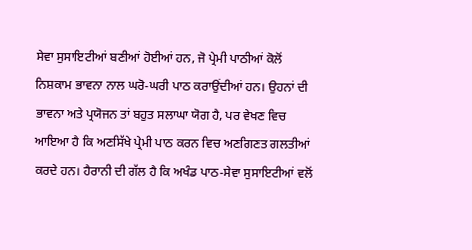ਸੇਵਾ ਸੁਸਾਇਟੀਆਂ ਬਣੀਆਂ ਹੋਈਆਂ ਹਨ, ਜੋ ਪ੍ਰੇਮੀ ਪਾਠੀਆਂ ਕੋਲੋਂ ਨਿਸ਼ਕਾਮ ਭਾਵਨਾ ਨਾਲ ਘਰੋ-ਘਰੀ ਪਾਠ ਕਰਾਉਂਦੀਆਂ ਹਨ। ਉਹਨਾਂ ਦੀ ਭਾਵਨਾ ਅਤੇ ਪ੍ਰਯੋਜਨ ਤਾਂ ਬਹੁਤ ਸਲਾਘਾ ਯੋਗ ਹੈ, ਪਰ ਵੇਖਣ ਵਿਚ ਆਇਆ ਹੈ ਕਿ ਅਣਸਿੱਖੇ ਪ੍ਰੇਮੀ ਪਾਠ ਕਰਨ ਵਿਚ ਅਣਗਿਣਤ ਗਲਤੀਆਂ ਕਰਦੇ ਹਨ। ਹੈਰਾਨੀ ਦੀ ਗੱਲ ਹੈ ਕਿ ਅਖੰਡ ਪਾਠ-ਸੇਵਾ ਸੁਸਾਇਟੀਆਂ ਵਲੋਂ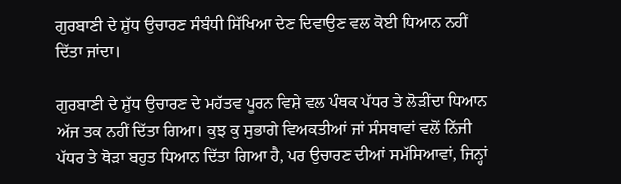ਗੁਰਬਾਣੀ ਦੇ ਸ਼ੁੱਧ ਉਚਾਰਣ ਸੰਬੰਧੀ ਸਿੱਖਿਆ ਦੇਣ ਦਿਵਾਉਣ ਵਲ ਕੋਈ ਧਿਆਨ ਨਹੀਂ ਦਿੱਤਾ ਜਾਂਦਾ।

ਗੁਰਬਾਣੀ ਦੇ ਸ਼ੁੱਧ ਉਚਾਰਣ ਦੇ ਮਹੱਤਵ ਪੂਰਨ ਵਿਸ਼ੇ ਵਲ ਪੰਥਕ ਪੱਧਰ ਤੇ ਲੋੜੀਂਦਾ ਧਿਆਨ ਅੱਜ ਤਕ ਨਹੀਂ ਦਿੱਤਾ ਗਿਆ। ਕੁਝ ਕੁ ਸੁਭਾਗੇ ਵਿਅਕਤੀਆਂ ਜਾਂ ਸੰਸਥਾਵਾਂ ਵਲੋਂ ਨਿੱਜੀ ਪੱਧਰ ਤੇ ਥੋੜਾ ਬਹੁਤ ਧਿਆਨ ਦਿੱਤਾ ਗਿਆ ਹੈ, ਪਰ ਉਚਾਰਣ ਦੀਆਂ ਸਮੱਸਿਆਵਾਂ, ਜਿਨ੍ਹਾਂ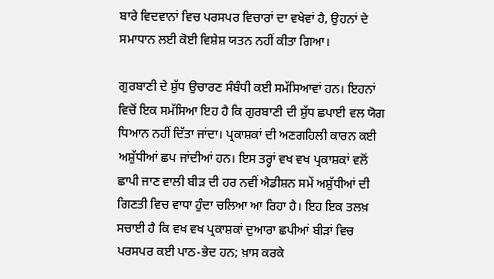ਬਾਰੇ ਵਿਦਵਾਨਾਂ ਵਿਚ ਪਰਸਪਰ ਵਿਚਾਰਾਂ ਦਾ ਵਖੇਵਾਂ ਹੈ, ਉਹਨਾਂ ਦੇ ਸਮਾਧਾਨ ਲਈ ਕੋਈ ਵਿਸ਼ੇਸ਼ ਯਤਨ ਨਹੀਂ ਕੀਤਾ ਗਿਆ।

ਗੁਰਬਾਣੀ ਦੇ ਸ਼ੁੱਧ ਉਚਾਰਣ ਸੰਬੰਧੀ ਕਈ ਸਮੱਸਿਆਵਾਂ ਹਨ। ਇਹਨਾਂ ਵਿਚੋਂ ਇਕ ਸਮੱਸਿਆ ਇਹ ਹੈ ਕਿ ਗੁਰਬਾਣੀ ਦੀ ਸ਼ੁੱਧ ਛਪਾਈ ਵਲ ਯੋਗ ਧਿਆਨ ਨਹੀਂ ਦਿੱਤਾ ਜਾਂਦਾ। ਪ੍ਰਕਾਸ਼ਕਾਂ ਦੀ ਅਣਗਹਿਲੀ ਕਾਰਨ ਕਈ ਅਸ਼ੁੱਧੀਆਂ ਛਪ ਜਾਂਦੀਆਂ ਹਨ। ਇਸ ਤਰ੍ਹਾਂ ਵਖ ਵਖ ਪ੍ਰਕਾਸ਼ਕਾਂ ਵਲੋਂ ਛਾਪੀ ਜਾਣ ਵਾਲੀ ਬੀੜ ਦੀ ਹਰ ਨਵੀਂ ਐਡੀਸ਼ਨ ਸਮੇਂ ਅਸ਼ੁੱਧੀਆਂ ਦੀ ਗਿਣਤੀ ਵਿਚ ਵਾਧਾ ਹੁੰਦਾ ਚਲਿਆ ਆ ਰਿਹਾ ਹੈ। ਇਹ ਇਕ ਤਲਖ਼ ਸਚਾਈ ਹੈ ਕਿ ਵਖ ਵਖ ਪ੍ਰਕਾਸ਼ਕਾਂ ਦੁਆਰਾ ਛਪੀਆਂ ਬੀੜਾਂ ਵਿਚ ਪਰਸਪਰ ਕਈ ਪਾਠ-ਭੇਦ ਹਨ; ਖ਼ਾਸ ਕਰਕੇ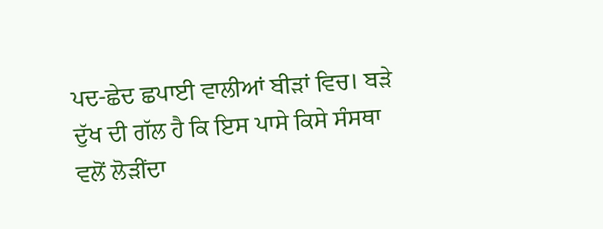ਪਦ-ਛੇਦ ਛਪਾਈ ਵਾਲੀਆਂ ਬੀੜਾਂ ਵਿਚ। ਬੜੇ ਦੁੱਖ ਦੀ ਗੱਲ ਹੈ ਕਿ ਇਸ ਪਾਸੇ ਕਿਸੇ ਸੰਸਥਾ ਵਲੋਂ ਲੋੜੀਂਦਾ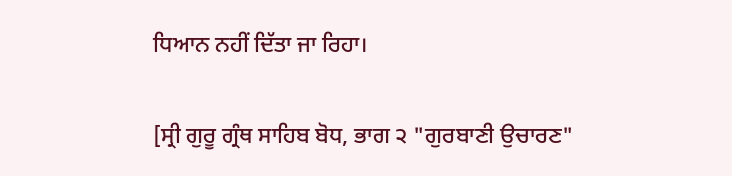ਧਿਆਨ ਨਹੀਂ ਦਿੱਤਾ ਜਾ ਰਿਹਾ।

[ਸ੍ਰੀ ਗੁਰੂ ਗ੍ਰੰਥ ਸਾਹਿਬ ਬੋਧ, ਭਾਗ ੨ "ਗੁਰਬਾਣੀ ਉਚਾਰਣ"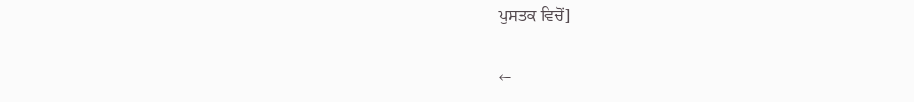ਪੁਸਤਕ ਵਿਚੋਂ]

←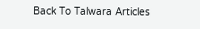Back To Talwara Articles